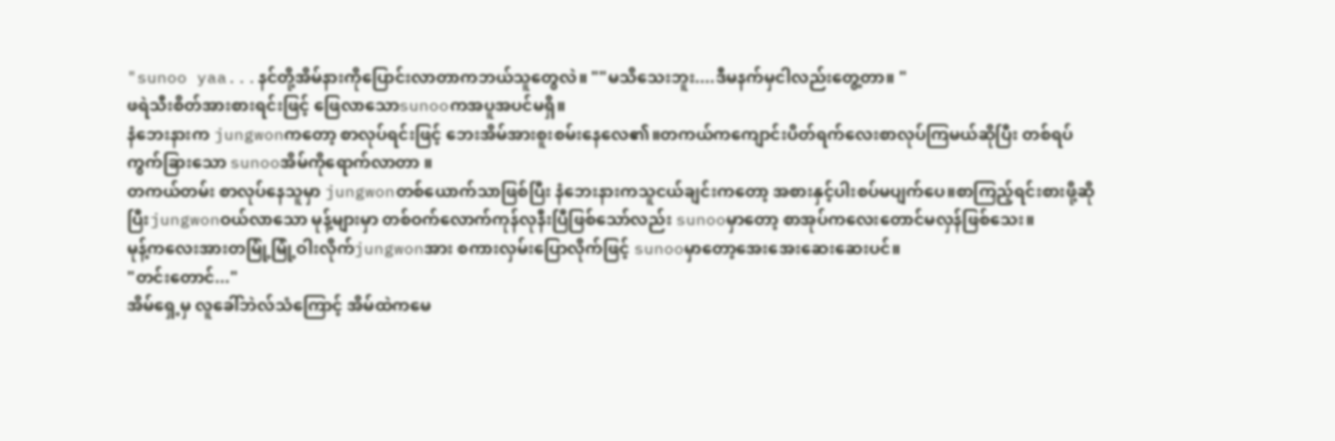"sunoo yaa...နင်တို့အိမ်နားကိုပြောင်းလာတာကဘယ်သူတွေလဲ။ ""မသိသေးဘူး....ဒီမနက်မှငါလည်းတွေ့တာ။ "
ဖရဲသီးစိတ်အားစားရင်းဖြင့် ဖြေလာသောsunooကအပူအပင်မရှိ။
နံဘေးနားက jungwonကတော့ စာလုပ်ရင်းဖြင့် ဘေးအိမ်အားစူးစမ်းနေလေ၏။တကယ်ကကျောင်းပိတ်ရက်လေးစာလုပ်ကြမယ်ဆိုပြီး တစ်ရပ်ကွက်ခြားသော sunooအိမ်ကိုရောက်လာတာ ။
တကယ်တမ်း စာလုပ်နေသူမှာ jungwonတစ်ယောက်သာဖြစ်ပြီး နံဘေးနားကသူငယ်ချင်းကတော့ အစားနှင့်ပါးစပ်မပျက်ပေ။စာကြည့်ရင်းစားဖို့ဆိုပြီးjungwonဝယ်လာသော မုန့်များမှာ တစ်ဝက်လောက်ကုန်လုနီးပြီဖြစ်သော်လည်း sunooမှာတော့ စာအုပ်ကလေးတောင်မလှန်ဖြစ်သေး။
မုန့်ကလေးအားတမြုံ့မြုံ့ဝါးလိုက်jungwonအား စကားလှမ်းပြောလိုက်ဖြင့် sunooမှာတော့အေးအေးဆေးဆေးပင်။
"တင်းတောင်..."
အိမ်ရှေ့မှ လူခေါ်ဘဲလ်သံကြောင့် အိမ်ထဲကမေ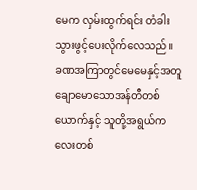မေက လှမ်းထွက်ရင်း တံခါးသွားဖွင့်ပေးလိုက်လေသည်။
ခဏအကြာတွင်မေမေနှင့်အတူ ချောမောသောအန်တီတစ်ယောက်နှင့် သူတို့အရွယ်ကလေးတစ်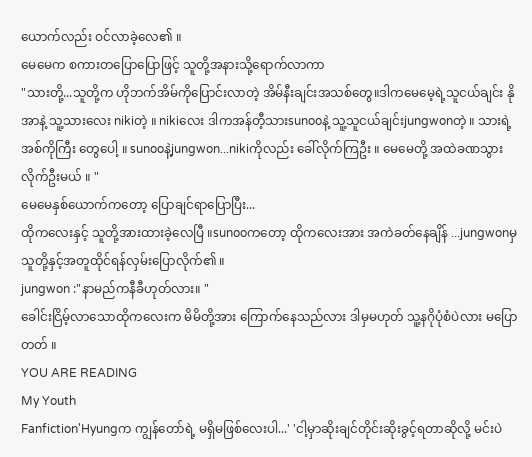ယောက်လည်း ဝင်လာခဲ့လေ၏ ။
မေမေက စကားတပြောပြောဖြင့် သူတို့အနားသို့ရောက်လာကာ
"သားတို့...သူတို့က ဟိုဘက်အိမ်ကိုပြောင်းလာတဲ့ အိမ်နီးချင်းအသစ်တွေ။ဒါကမေမေ့ရဲ့သူငယ်ချင်း နိုအာနဲ့ သူ့သားလေး nikiတဲ့ ။ nikiလေး ဒါကအန်တီ့သားsunooနဲ့ သူ့သူငယ်ချင်းjungwonတဲ့ ။ သားရဲ့အစ်ကိုကြီး တွေပေါ့ ။ sunooနဲ့jungwon...nikiကိုလည်း ခေါ်လိုက်ကြဦး ။ မေမေတို့ အထဲခဏသွားလိုက်ဦးမယ် ။ "
မေမေနှစ်ယောက်ကတော့ ပြောချင်ရာပြောပြီး...
ထိုကလေးနှင့် သူတို့အားထားခဲ့လေပြီ ။sunooကတော့ ထိုကလေးအား အကဲခတ်နေချိန် ...jungwonမှ သူတို့နှင့်အတူထိုင်ရန်လှမ်းပြောလိုက်၏ ။
jungwon :"နာမည်ကနီခီဟုတ်လား။ "
ခေါင်းငြိမ့်လာသောထိုကလေးက မိမိတို့အား ကြောက်နေသည်လား ဒါမှမဟုတ် သူ့နဂိုပုံစံပဲလား မပြောတတ် ။
YOU ARE READING
My Youth
Fanfiction'Hyungက ကျွန်တော်ရဲ့ မရှိမဖြစ်လေးပါ...' 'ငါ့မှာဆိုးချင်တိုင်းဆိုးခွင့်ရတာဆိုလို့ မင်းပဲ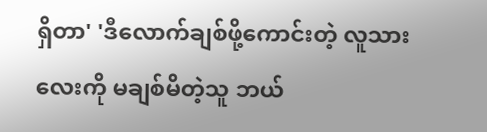ရှိတာ' 'ဒီလောက်ချစ်ဖို့ကောင်းတဲ့ လူသားလေးကို မချစ်မိတဲ့သူ ဘယ်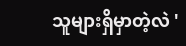သူများရှိမှာတဲ့လဲ '